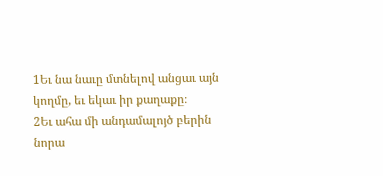1Եւ նա նաւը մտնելով անցաւ այն կողմը, եւ եկաւ իր քաղաքը։
2Եւ ահա մի անդամալոյծ բերին նորա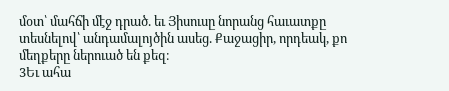մօտ՝ մահճի մէջ դրած. եւ Յիսուսը նորանց հաւատքը տեսնելով՝ անդամալոյծին ասեց. Քաջացիր, որդեակ, քո մեղքերը ներուած են քեզ։
3Եւ ահա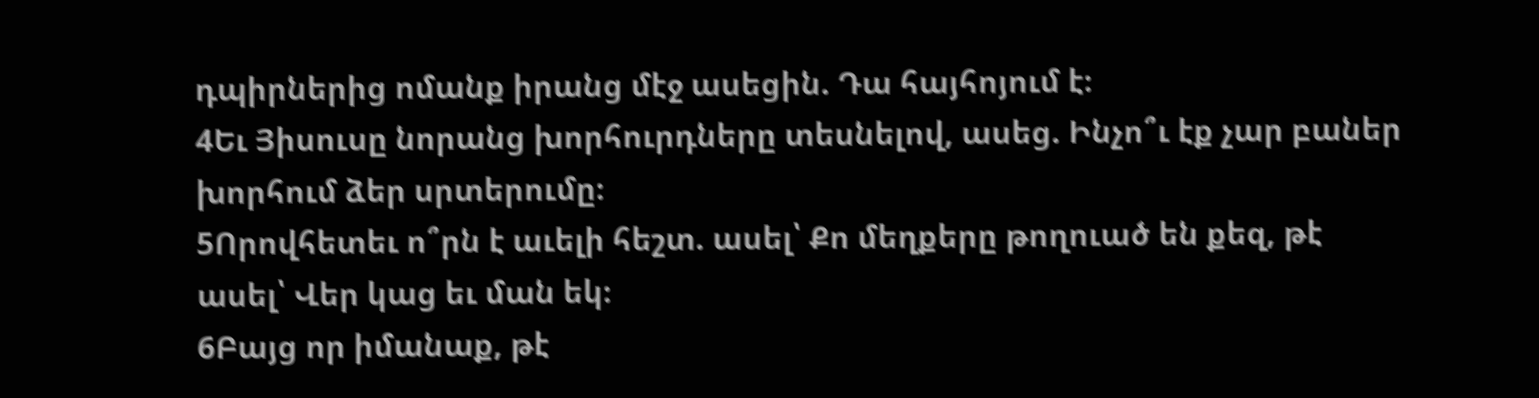դպիրներից ոմանք իրանց մէջ ասեցին. Դա հայհոյում է։
4Եւ Յիսուսը նորանց խորհուրդները տեսնելով, ասեց. Ինչո՞ւ էք չար բաներ խորհում ձեր սրտերումը։
5Որովհետեւ ո՞րն է աւելի հեշտ. ասել՝ Քո մեղքերը թողուած են քեզ, թէ ասել՝ Վեր կաց եւ ման եկ։
6Բայց որ իմանաք, թէ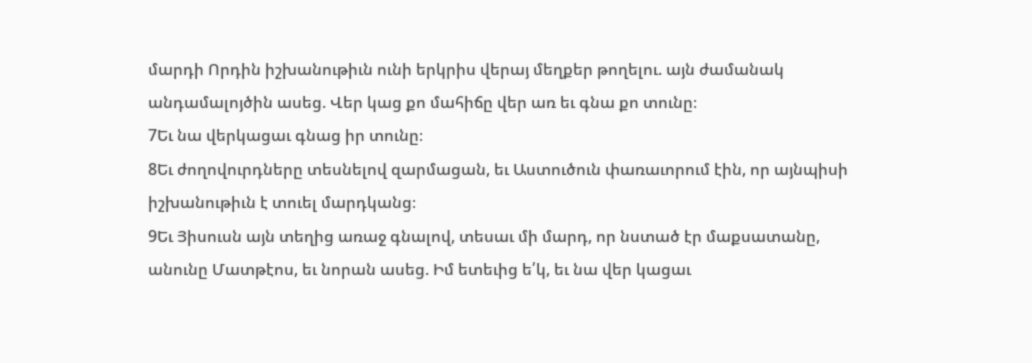մարդի Որդին իշխանութիւն ունի երկրիս վերայ մեղքեր թողելու. այն ժամանակ անդամալոյծին ասեց. Վեր կաց քո մահիճը վեր առ եւ գնա քո տունը։
7Եւ նա վերկացաւ գնաց իր տունը։
8Եւ ժողովուրդները տեսնելով զարմացան, եւ Աստուծուն փառաւորում էին, որ այնպիսի իշխանութիւն է տուել մարդկանց։
9Եւ Յիսուսն այն տեղից առաջ գնալով, տեսաւ մի մարդ, որ նստած էր մաքսատանը, անունը Մատթէոս, եւ նորան ասեց. Իմ ետեւից ե՛կ, եւ նա վեր կացաւ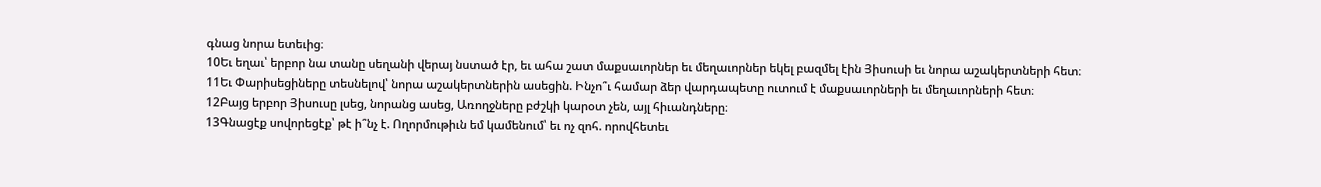գնաց նորա ետեւից։
10Եւ եղաւ՝ երբոր նա տանը սեղանի վերայ նստած էր, եւ ահա շատ մաքսաւորներ եւ մեղաւորներ եկել բազմել էին Յիսուսի եւ նորա աշակերտների հետ։
11Եւ Փարիսեցիները տեսնելով՝ նորա աշակերտներին ասեցին. Ինչո՞ւ համար ձեր վարդապետը ուտում է մաքսաւորների եւ մեղաւորների հետ։
12Բայց երբոր Յիսուսը լսեց, նորանց ասեց, Առողջները բժշկի կարօտ չեն, այլ հիւանդները։
13Գնացէք սովորեցէք՝ թէ ի՞նչ է. Ողորմութիւն եմ կամենում՝ եւ ոչ զոհ. որովհետեւ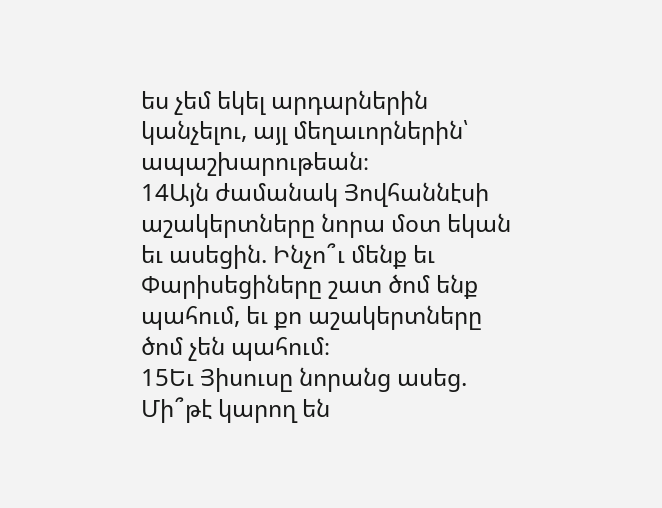ես չեմ եկել արդարներին կանչելու, այլ մեղաւորներին՝ ապաշխարութեան։
14Այն ժամանակ Յովհաննէսի աշակերտները նորա մօտ եկան եւ ասեցին. Ինչո՞ւ մենք եւ Փարիսեցիները շատ ծոմ ենք պահում, եւ քո աշակերտները ծոմ չեն պահում։
15Եւ Յիսուսը նորանց ասեց. Մի՞թէ կարող են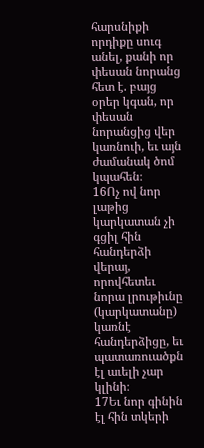հարսնիքի որդիքը սուգ անել, քանի որ փեսան նորանց հետ է. բայց օրեր կգան, որ փեսան նորանցից վեր կառնուի, եւ այն ժամանակ ծոմ կպահեն։
16Ոչ ով նոր լաթից կարկատան չի գցիլ հին հանդերձի վերայ, որովհետեւ նորա լրութիւնը (կարկատանը) կառնէ հանդերձիցը, եւ պատառուածքն էլ աւելի չար կլինի։
17Եւ նոր գինին էլ հին տկերի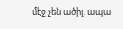մէջ չեն ածիլ. ապա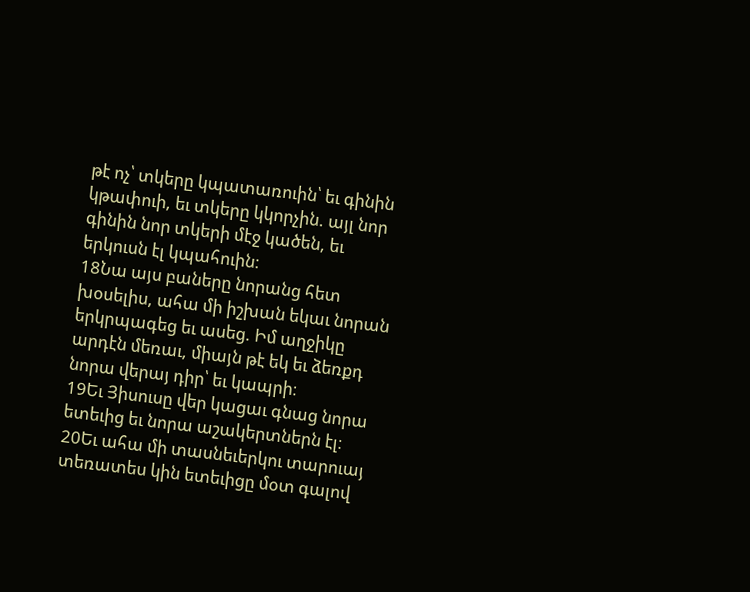թէ ոչ՝ տկերը կպատառուին՝ եւ գինին կթափուի, եւ տկերը կկորչին. այլ նոր գինին նոր տկերի մէջ կածեն, եւ երկուսն էլ կպահուին։
18Նա այս բաները նորանց հետ խօսելիս, ահա մի իշխան եկաւ նորան երկրպագեց եւ ասեց. Իմ աղջիկը արդէն մեռաւ, միայն թէ եկ եւ ձեռքդ նորա վերայ դիր՝ եւ կապրի։
19Եւ Յիսուսը վեր կացաւ գնաց նորա ետեւից եւ նորա աշակերտներն էլ։
20Եւ ահա մի տասնեւերկու տարուայ տեռատես կին ետեւիցը մօտ գալով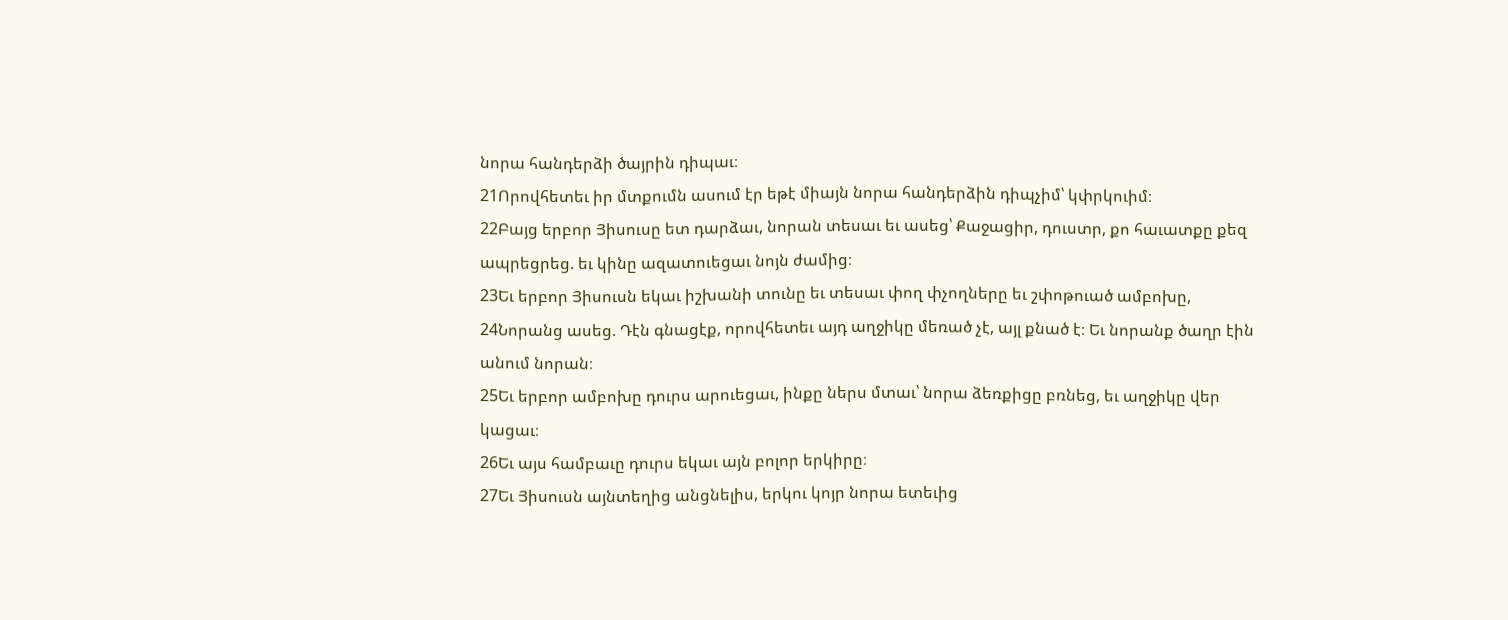նորա հանդերձի ծայրին դիպաւ։
21Որովհետեւ իր մտքումն ասում էր եթէ միայն նորա հանդերձին դիպչիմ՝ կփրկուիմ։
22Բայց երբոր Յիսուսը ետ դարձաւ, նորան տեսաւ եւ ասեց՝ Քաջացիր, դուստր, քո հաւատքը քեզ ապրեցրեց. եւ կինը ազատուեցաւ նոյն ժամից։
23Եւ երբոր Յիսուսն եկաւ իշխանի տունը եւ տեսաւ փող փչողները եւ շփոթուած ամբոխը,
24Նորանց ասեց. Դէն գնացէք, որովհետեւ այդ աղջիկը մեռած չէ, այլ քնած է։ Եւ նորանք ծաղր էին անում նորան։
25Եւ երբոր ամբոխը դուրս արուեցաւ, ինքը ներս մտաւ՝ նորա ձեռքիցը բռնեց, եւ աղջիկը վեր կացաւ։
26Եւ այս համբաւը դուրս եկաւ այն բոլոր երկիրը։
27Եւ Յիսուսն այնտեղից անցնելիս, երկու կոյր նորա ետեւից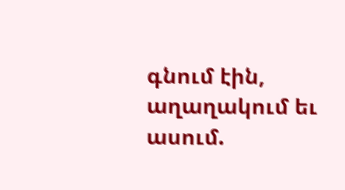գնում էին, աղաղակում եւ ասում.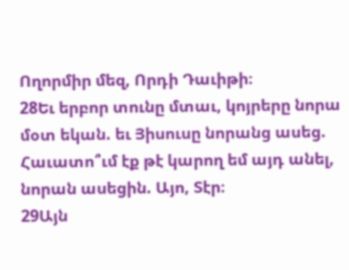Ողորմիր մեզ, Որդի Դաւիթի։
28Եւ երբոր տունը մտաւ, կոյրերը նորա մօտ եկան. եւ Յիսուսը նորանց ասեց. Հաւատո՞ւմ էք թէ կարող եմ այդ անել, նորան ասեցին. Այո, Տէր։
29Այն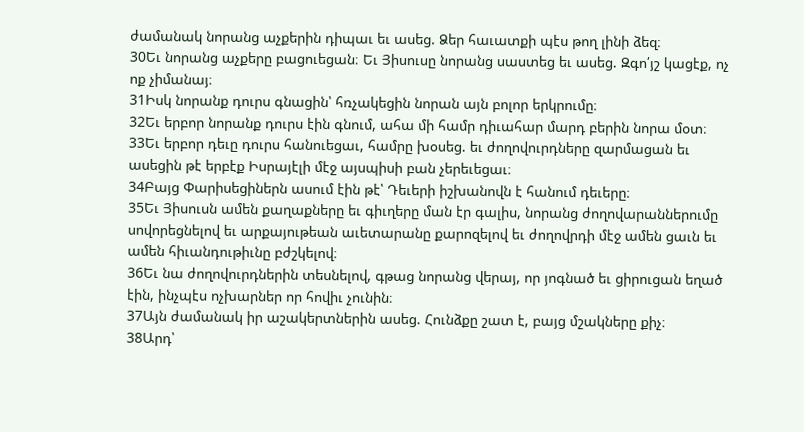ժամանակ նորանց աչքերին դիպաւ եւ ասեց. Ձեր հաւատքի պէս թող լինի ձեզ։
30Եւ նորանց աչքերը բացուեցան։ Եւ Յիսուսը նորանց սաստեց եւ ասեց. Զգո՛յշ կացէք, ոչ ոք չիմանայ։
31Իսկ նորանք դուրս գնացին՝ հռչակեցին նորան այն բոլոր երկրումը։
32Եւ երբոր նորանք դուրս էին գնում, ահա մի համր դիւահար մարդ բերին նորա մօտ։
33Եւ երբոր դեւը դուրս հանուեցաւ, համրը խօսեց. եւ ժողովուրդները զարմացան եւ ասեցին թէ երբէք Իսրայէլի մէջ այսպիսի բան չերեւեցաւ։
34Բայց Փարիսեցիներն ասում էին թէ՝ Դեւերի իշխանովն է հանում դեւերը։
35Եւ Յիսուսն ամեն քաղաքները եւ գիւղերը ման էր գալիս, նորանց ժողովարաններումը սովորեցնելով եւ արքայութեան աւետարանը քարոզելով եւ ժողովրդի մէջ ամեն ցաւն եւ ամեն հիւանդութիւնը բժշկելով։
36Եւ նա ժողովուրդներին տեսնելով, գթաց նորանց վերայ, որ յոգնած եւ ցիրուցան եղած էին, ինչպէս ոչխարներ որ հովիւ չունին։
37Այն ժամանակ իր աշակերտներին ասեց. Հունձքը շատ է, բայց մշակները քիչ։
38Արդ՝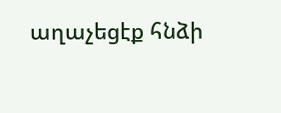աղաչեցէք հնձի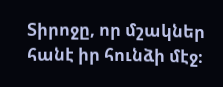Տիրոջը, որ մշակներ հանէ իր հունձի մէջ։